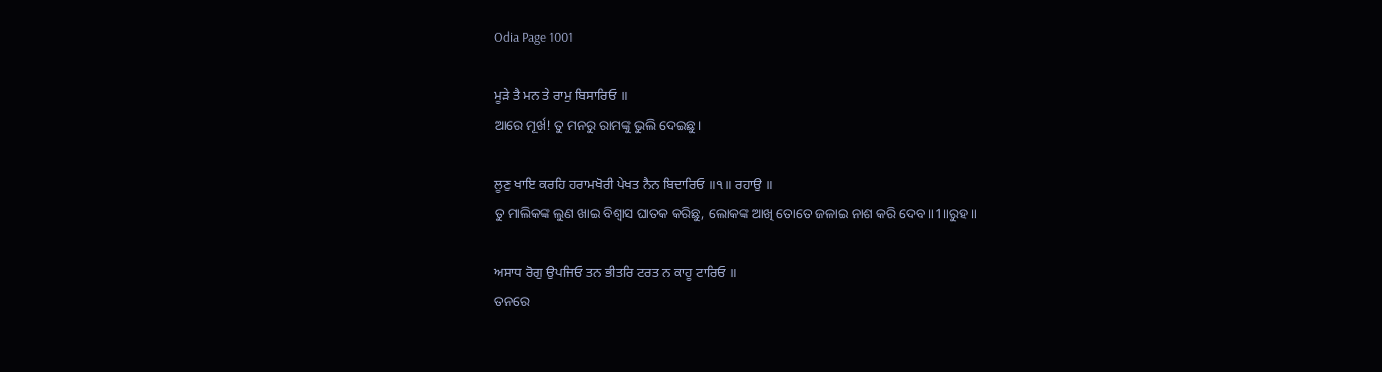Odia Page 1001

ਮੂੜੇ ਤੈ ਮਨ ਤੇ ਰਾਮੁ ਬਿਸਾਰਿਓ ॥
ଆରେ ମୂର୍ଖ! ତୁ ମନରୁ ରାମଙ୍କୁ ଭୁଲି ଦେଇଛୁ।

ਲੂਣੁ ਖਾਇ ਕਰਹਿ ਹਰਾਮਖੋਰੀ ਪੇਖਤ ਨੈਨ ਬਿਦਾਰਿਓ ॥੧॥ ਰਹਾਉ ॥
ତୁ ମାଲିକଙ୍କ ଲୁଣ ଖାଇ ବିଶ୍ବାସ ଘାତକ କରିଛୁ, ଲୋକଙ୍କ ଆଖି ତୋତେ ଜଳାଇ ନାଶ କରି ଦେବ॥1॥ରୁହ॥

ਅਸਾਧ ਰੋਗੁ ਉਪਜਿਓ ਤਨ ਭੀਤਰਿ ਟਰਤ ਨ ਕਾਹੂ ਟਾਰਿਓ ॥
ତନରେ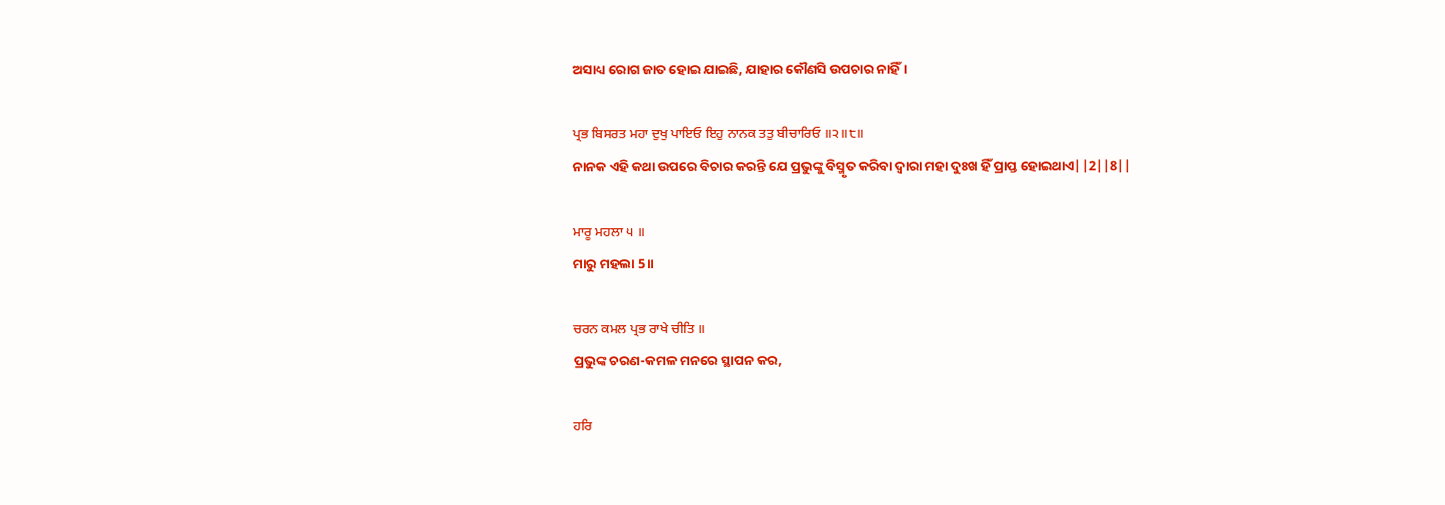ଅସାଧ୍ୟ ରୋଗ ଜାତ ହୋଇ ଯାଇଛି, ଯାହାର କୌଣସି ଉପଚାର ନାହିଁ।

ਪ੍ਰਭ ਬਿਸਰਤ ਮਹਾ ਦੁਖੁ ਪਾਇਓ ਇਹੁ ਨਾਨਕ ਤਤੁ ਬੀਚਾਰਿਓ ॥੨॥੮॥
ନାନକ ଏହି କଥା ଉପରେ ବିଚାର କରନ୍ତି ଯେ ପ୍ରଭୁଙ୍କୁ ବିସ୍ମୃତ କରିବା ଦ୍ଵାରା ମହା ଦୁଃଖ ହିଁ ପ୍ରାପ୍ତ ହୋଇଥାଏ||2||8||

ਮਾਰੂ ਮਹਲਾ ੫ ॥
ମାରୁ ମହଲା 5॥

ਚਰਨ ਕਮਲ ਪ੍ਰਭ ਰਾਖੇ ਚੀਤਿ ॥
ପ୍ରଭୁଙ୍କ ଚରଣ-କମଳ ମନରେ ସ୍ଥାପନ କର,

ਹਰਿ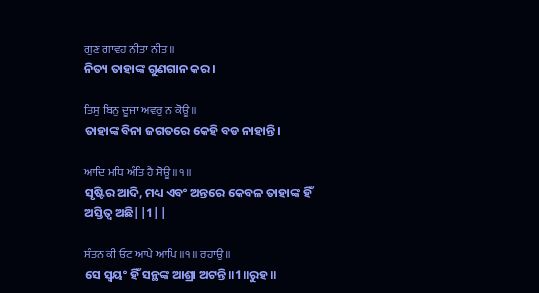ਗੁਣ ਗਾਵਹ ਨੀਤਾ ਨੀਤ ॥
ନିତ୍ୟ ତାହାଙ୍କ ଗୁଣଗାନ କର।

ਤਿਸੁ ਬਿਨੁ ਦੂਜਾ ਅਵਰੁ ਨ ਕੋਊ ॥
ତାହାଙ୍କ ବିନା ଜଗତରେ କେହି ବଡ ନାହାନ୍ତି।

ਆਦਿ ਮਧਿ ਅੰਤਿ ਹੈ ਸੋਊ ॥੧॥
ସୃଷ୍ଟିର ଆଦି, ମଧ୍ୟ ଏବଂ ଅନ୍ତରେ କେବଳ ତାହାଙ୍କ ହିଁ ଅସ୍ତିତ୍ଵ ଅଛି||1||

ਸੰਤਨ ਕੀ ਓਟ ਆਪੇ ਆਪਿ ॥੧॥ ਰਹਾਉ ॥
ସେ ସ୍ଵୟଂ ହିଁ ସନ୍ଥଙ୍କ ଆଶ୍ରା ଅଟନ୍ତି॥1॥ରୁହ॥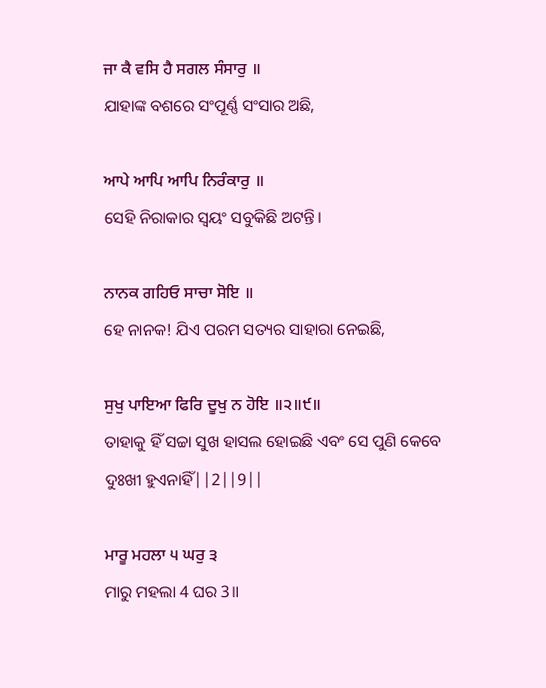ਜਾ ਕੈ ਵਸਿ ਹੈ ਸਗਲ ਸੰਸਾਰੁ ॥
ଯାହାଙ୍କ ବଶରେ ସଂପୂର୍ଣ୍ଣ ସଂସାର ଅଛି,

ਆਪੇ ਆਪਿ ਆਪਿ ਨਿਰੰਕਾਰੁ ॥
ସେହି ନିରାକାର ସ୍ଵୟଂ ସବୁକିଛି ଅଟନ୍ତି।

ਨਾਨਕ ਗਹਿਓ ਸਾਚਾ ਸੋਇ ॥
ହେ ନାନକ! ଯିଏ ପରମ ସତ୍ୟର ସାହାରା ନେଇଛି,

ਸੁਖੁ ਪਾਇਆ ਫਿਰਿ ਦੂਖੁ ਨ ਹੋਇ ॥੨॥੯॥
ତାହାକୁ ହିଁ ସଚ୍ଚା ସୁଖ ହାସଲ ହୋଇଛି ଏବଂ ସେ ପୁଣି କେବେ ଦୁଃଖୀ ହୁଏନାହିଁ||2||9||

ਮਾਰੂ ਮਹਲਾ ੫ ਘਰੁ ੩
ମାରୁ ମହଲା 4 ଘର 3॥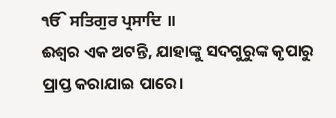ੴ ਸਤਿਗੁਰ ਪ੍ਰਸਾਦਿ ॥
ଈଶ୍ଵର ଏକ ଅଟନ୍ତି, ଯାହାଙ୍କୁ ସଦଗୁରୁଙ୍କ କୃପାରୁ ପ୍ରାପ୍ତ କରାଯାଇ ପାରେ।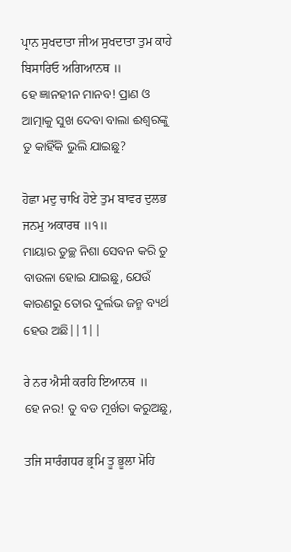ਪ੍ਰਾਨ ਸੁਖਦਾਤਾ ਜੀਅ ਸੁਖਦਾਤਾ ਤੁਮ ਕਾਹੇ ਬਿਸਾਰਿਓ ਅਗਿਆਨਥ ॥
ହେ ଜ୍ଞାନହୀନ ମାନବ! ପ୍ରାଣ ଓ ଆତ୍ମାକୁ ସୁଖ ଦେବା ବାଲା ଈଶ୍ଵରଙ୍କୁ ତୁ କାହିଁକି ଭୁଲି ଯାଇଛୁ?

ਹੋਛਾ ਮਦੁ ਚਾਖਿ ਹੋਏ ਤੁਮ ਬਾਵਰ ਦੁਲਭ ਜਨਮੁ ਅਕਾਰਥ ॥੧॥
ମାୟାର ତୁଚ୍ଛ ନିଶା ସେବନ କରି ତୁ ବାଉଳା ହୋଇ ଯାଇଛୁ, ଯେଉଁ କାରଣରୁ ତୋର ଦୁର୍ଲଭ ଜନ୍ମ ବ୍ୟର୍ଥ ହେଉ ଅଛି||1||

ਰੇ ਨਰ ਐਸੀ ਕਰਹਿ ਇਆਨਥ ॥
ହେ ନର! ତୁ ବଡ ମୂର୍ଖତା କରୁଅଛୁ,

ਤਜਿ ਸਾਰੰਗਧਰ ਭ੍ਰਮਿ ਤੂ ਭੂਲਾ ਮੋਹਿ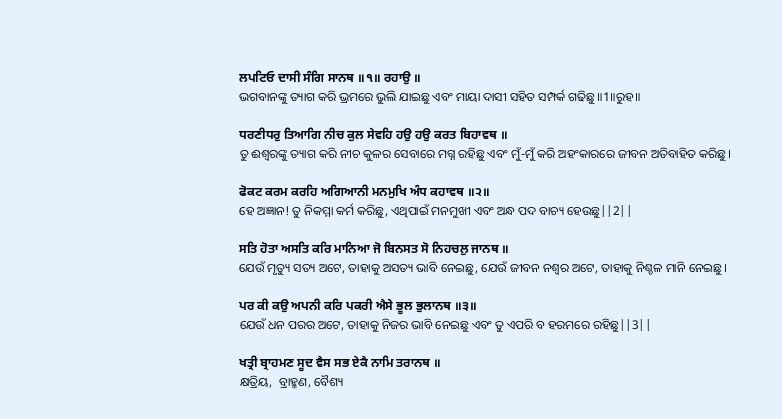ਲਪਟਿਓ ਦਾਸੀ ਸੰਗਿ ਸਾਨਥ ॥੧॥ ਰਹਾਉ ॥
ଭଗବାନଙ୍କୁ ତ୍ୟାଗ କରି ଭ୍ରମରେ ଭୁଲି ଯାଇଛୁ ଏବଂ ମାୟା ଦାସୀ ସହିତ ସମ୍ପର୍କ ଗଢିଛୁ॥1॥ରୁହ॥

ਧਰਣੀਧਰੁ ਤਿਆਗਿ ਨੀਚ ਕੁਲ ਸੇਵਹਿ ਹਉ ਹਉ ਕਰਤ ਬਿਹਾਵਥ ॥
ତୁ ଈଶ୍ଵରଙ୍କୁ ତ୍ୟାଗ କରି ନୀଚ କୁଳର ସେବାରେ ମଗ୍ନ ରହିଛୁ ଏବଂ ମୁଁ-ମୁଁ କରି ଅହଂକାରରେ ଜୀବନ ଅତିବାହିତ କରିଛୁ।

ਫੋਕਟ ਕਰਮ ਕਰਹਿ ਅਗਿਆਨੀ ਮਨਮੁਖਿ ਅੰਧ ਕਹਾਵਥ ॥੨॥
ହେ ଅଜ୍ଞାନ! ତୁ ନିକମ୍ମା କର୍ମ କରିଛୁ, ଏଥିପାଇଁ ମନମୁଖୀ ଏବଂ ଅନ୍ଧ ପଦ ବାଚ୍ୟ ହେଉଛୁ||2||

ਸਤਿ ਹੋਤਾ ਅਸਤਿ ਕਰਿ ਮਾਨਿਆ ਜੋ ਬਿਨਸਤ ਸੋ ਨਿਹਚਲੁ ਜਾਨਥ ॥
ଯେଉଁ ମୃତ୍ୟୁ ସତ୍ୟ ଅଟେ, ତାହାକୁ ଅସତ୍ୟ ଭାବି ନେଇଛୁ, ଯେଉଁ ଜୀବନ ନଶ୍ଵର ଅଟେ, ତାହାକୁ ନିଶ୍ଚଳ ମାନି ନେଇଛୁ।

ਪਰ ਕੀ ਕਉ ਅਪਨੀ ਕਰਿ ਪਕਰੀ ਐਸੇ ਭੂਲ ਭੁਲਾਨਥ ॥੩॥
ଯେଉଁ ଧନ ପରର ଅଟେ, ତାହାକୁ ନିଜର ଭାବି ନେଇଛୁ ଏବଂ ତୁ ଏପରି ବ ହରମରେ ରହିଛୁ||3||

ਖਤ੍ਰੀ ਬ੍ਰਾਹਮਣ ਸੂਦ ਵੈਸ ਸਭ ਏਕੈ ਨਾਮਿ ਤਰਾਨਥ ॥
କ୍ଷତ୍ରିୟ,  ବ୍ରାହ୍ମଣ, ବୈଶ୍ୟ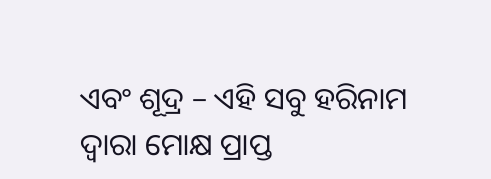ଏବଂ ଶୂଦ୍ର – ଏହି ସବୁ ହରିନାମ ଦ୍ଵାରା ମୋକ୍ଷ ପ୍ରାପ୍ତ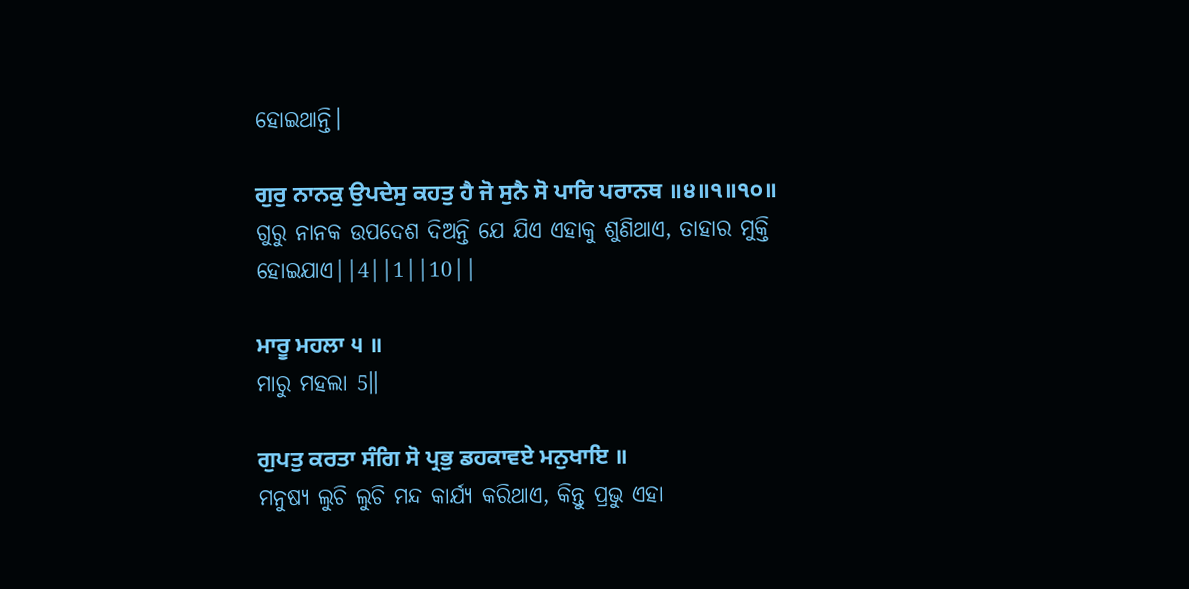ହୋଇଥାନ୍ତି।

ਗੁਰੁ ਨਾਨਕੁ ਉਪਦੇਸੁ ਕਹਤੁ ਹੈ ਜੋ ਸੁਨੈ ਸੋ ਪਾਰਿ ਪਰਾਨਥ ॥੪॥੧॥੧੦॥
ଗୁରୁ ନାନକ ଉପଦେଶ ଦିଅନ୍ତି ଯେ ଯିଏ ଏହାକୁ ଶୁଣିଥାଏ, ତାହାର ମୁକ୍ତି ହୋଇଯାଏ||4||1||10||

ਮਾਰੂ ਮਹਲਾ ੫ ॥
ମାରୁ ମହଲା 5॥

ਗੁਪਤੁ ਕਰਤਾ ਸੰਗਿ ਸੋ ਪ੍ਰਭੁ ਡਹਕਾਵਏ ਮਨੁਖਾਇ ॥
ମନୁଷ୍ୟ ଲୁଚି ଲୁଚି ମନ୍ଦ କାର୍ଯ୍ୟ କରିଥାଏ, କିନ୍ତୁ ପ୍ରଭୁ ଏହା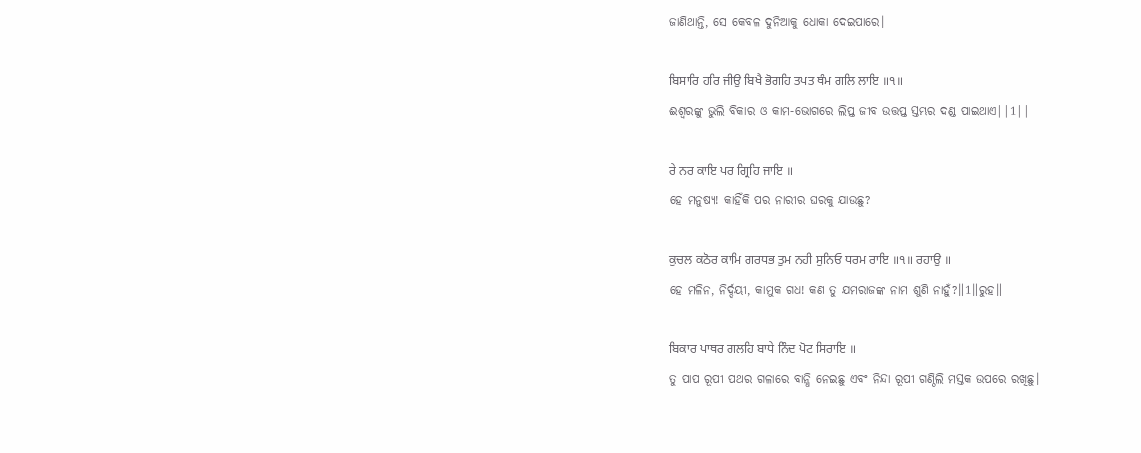ଜାଣିଥାନ୍ତି, ସେ କେବଳ ଦୁନିଆକୁ ଧୋକା ଦେଇପାରେ।

ਬਿਸਾਰਿ ਹਰਿ ਜੀਉ ਬਿਖੈ ਭੋਗਹਿ ਤਪਤ ਥੰਮ ਗਲਿ ਲਾਇ ॥੧॥
ଈଶ୍ଵରଙ୍କୁ ଭୁଲି ବିକାର ଓ କାମ-ଭୋଗରେ ଲିପ୍ତ ଜୀବ ଉତ୍ତପ୍ତ ସ୍ତମ୍ଭର ଦଣ୍ଡ ପାଇଥାଏ||1||

ਰੇ ਨਰ ਕਾਇ ਪਰ ਗ੍ਰਿਹਿ ਜਾਇ ॥
ହେ ମନୁଷ୍ୟ! କାହିଁକି ପର ନାରୀର ଘରକୁ ଯାଉଛୁ?

ਕੁਚਲ ਕਠੋਰ ਕਾਮਿ ਗਰਧਭ ਤੁਮ ਨਹੀ ਸੁਨਿਓ ਧਰਮ ਰਾਇ ॥੧॥ ਰਹਾਉ ॥
ହେ ମଳିନ, ନିର୍ଦ୍ଦୟୀ, କାମୁକ ଗଧ! କଣ ତୁ ଯମରାଜଙ୍କ ନାମ ଶୁଣି ନାହୁଁ?॥1॥ରୁହ॥

ਬਿਕਾਰ ਪਾਥਰ ਗਲਹਿ ਬਾਧੇ ਨਿੰਦ ਪੋਟ ਸਿਰਾਇ ॥
ତୁ ପାପ ରୂପୀ ପଥର ଗଳାରେ ବାନ୍ଧି ନେଇଛୁ ଏବଂ ନିନ୍ଦା ରୂପୀ ଗଣ୍ଠିଲି ମସ୍ତକ ଉପରେ ରଖିଛୁ।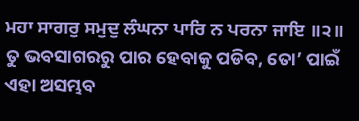ਮਹਾ ਸਾਗਰੁ ਸਮੁਦੁ ਲੰਘਨਾ ਪਾਰਿ ਨ ਪਰਨਾ ਜਾਇ ॥੨॥
ତୁ ଭବସାଗରରୁ ପାର ହେବାକୁ ପଡିବ, ତୋ’ ପାଇଁ ଏହା ଅସମ୍ଭବ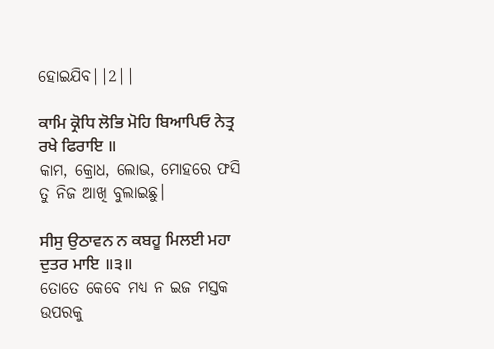ହୋଇଯିବ||2||

ਕਾਮਿ ਕ੍ਰੋਧਿ ਲੋਭਿ ਮੋਹਿ ਬਿਆਪਿਓ ਨੇਤ੍ਰ ਰਖੇ ਫਿਰਾਇ ॥
କାମ, କ୍ରୋଧ, ଲୋଭ, ମୋହରେ ଫସି ତୁ ନିଜ ଆଖି ବୁଲାଇଛୁ।

ਸੀਸੁ ਉਠਾਵਨ ਨ ਕਬਹੂ ਮਿਲਈ ਮਹਾ ਦੁਤਰ ਮਾਇ ॥੩॥
ତୋତେ କେବେ ମଧ୍ୟ ନ ଇଜ ମସ୍ତକ ଉପରକୁ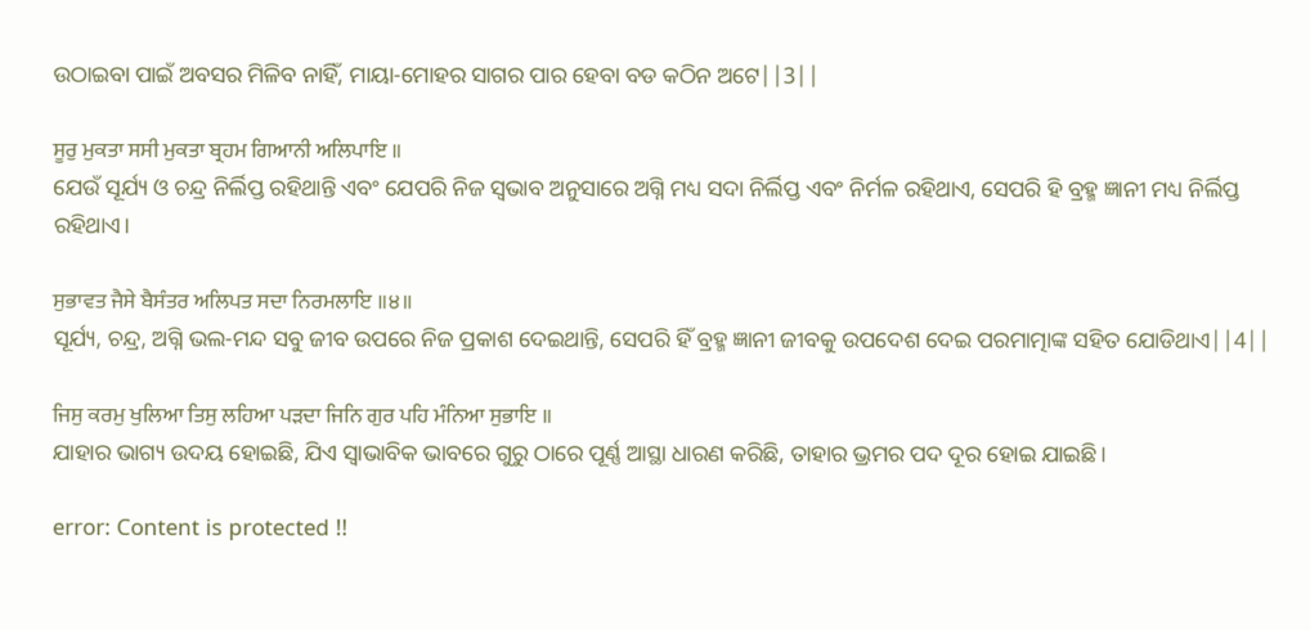ଉଠାଇବା ପାଇଁ ଅବସର ମିଳିବ ନାହିଁ, ମାୟା-ମୋହର ସାଗର ପାର ହେବା ବଡ କଠିନ ଅଟେ||3||

ਸੂਰੁ ਮੁਕਤਾ ਸਸੀ ਮੁਕਤਾ ਬ੍ਰਹਮ ਗਿਆਨੀ ਅਲਿਪਾਇ ॥
ଯେଉଁ ସୂର୍ଯ୍ୟ ଓ ଚନ୍ଦ୍ର ନିର୍ଲିପ୍ତ ରହିଥାନ୍ତି ଏବଂ ଯେପରି ନିଜ ସ୍ଵଭାବ ଅନୁସାରେ ଅଗ୍ନି ମଧ୍ୟ ସଦା ନିର୍ଲିପ୍ତ ଏବଂ ନିର୍ମଳ ରହିଥାଏ, ସେପରି ହି ବ୍ରହ୍ମ ଜ୍ଞାନୀ ମଧ୍ୟ ନିର୍ଲିପ୍ତ ରହିଥାଏ।

ਸੁਭਾਵਤ ਜੈਸੇ ਬੈਸੰਤਰ ਅਲਿਪਤ ਸਦਾ ਨਿਰਮਲਾਇ ॥੪॥
ସୂର୍ଯ୍ୟ, ଚନ୍ଦ୍ର, ଅଗ୍ନି ଭଲ-ମନ୍ଦ ସବୁ ଜୀବ ଉପରେ ନିଜ ପ୍ରକାଶ ଦେଇଥାନ୍ତି, ସେପରି ହିଁ ବ୍ରହ୍ମ ଜ୍ଞାନୀ ଜୀବକୁ ଉପଦେଶ ଦେଇ ପରମାତ୍ମାଙ୍କ ସହିତ ଯୋଡିଥାଏ||4||

ਜਿਸੁ ਕਰਮੁ ਖੁਲਿਆ ਤਿਸੁ ਲਹਿਆ ਪੜਦਾ ਜਿਨਿ ਗੁਰ ਪਹਿ ਮੰਨਿਆ ਸੁਭਾਇ ॥
ଯାହାର ଭାଗ୍ୟ ଉଦୟ ହୋଇଛି, ଯିଏ ସ୍ଵାଭାବିକ ଭାବରେ ଗୁରୁ ଠାରେ ପୂର୍ଣ୍ଣ ଆସ୍ଥା ଧାରଣ କରିଛି, ତାହାର ଭ୍ରମର ପଦ ଦୂର ହୋଇ ଯାଇଛି।

error: Content is protected !!